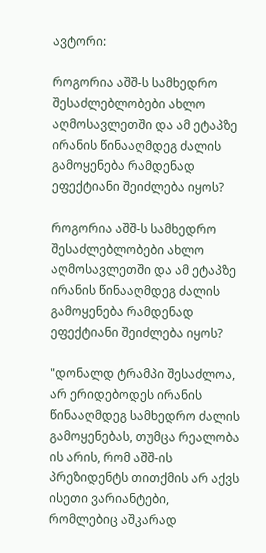ავტორი:

როგორია აშშ-ს სამხედრო შესაძლებლობები ახლო აღმოსავლეთში და ამ ეტაპზე ირანის წინააღმდეგ ძალის გამოყენება რამდენად ეფექტიანი შეიძლება იყოს?

როგორია აშშ-ს სამხედრო შესაძლებლობები ახლო აღმოსავლეთში და ამ ეტაპზე ირანის წინააღმდეგ ძალის გამოყენება რამდენად ეფექტიანი შეიძლება იყოს?

"დონალდ ტრამპი შესაძლოა, არ ერიდებოდეს ირანის წინააღმდეგ სამხედრო ძალის გამოყენებას, თუმცა რეალობა ის არის, რომ აშშ-ის პრეზიდენტს თითქმის არ აქვს ისეთი ვარიანტები, რომლებიც აშკარად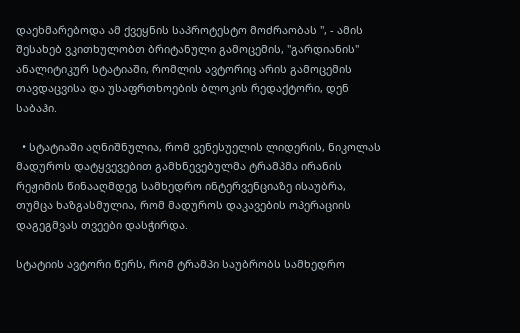დაეხმარებოდა ამ ქვეყნის საპროტესტო მოძრაობას ", - ამის შესახებ ვკითხულობთ ბრიტანული გამოცემის, "გარდიანის" ანალიტიკურ სტატიაში, რომლის ავტორიც არის გამოცემის თავდაცვისა და უსაფრთხოების ბლოკის რედაქტორი, დენ საბაჰი.

  • სტატიაში აღნიშნულია, რომ ვენესუელის ლიდერის, ნიკოლას მადუროს დატყვევებით გამხნევებულმა ტრამპმა ირანის რეჟიმის წინააღმდეგ სამხედრო ინტერვენციაზე ისაუბრა, თუმცა ხაზგასმულია, რომ მადუროს დაკავების ოპერაციის დაგეგმვას თვეები დასჭირდა.

სტატიის ავტორი წერს, რომ ტრამპი საუბრობს სამხედრო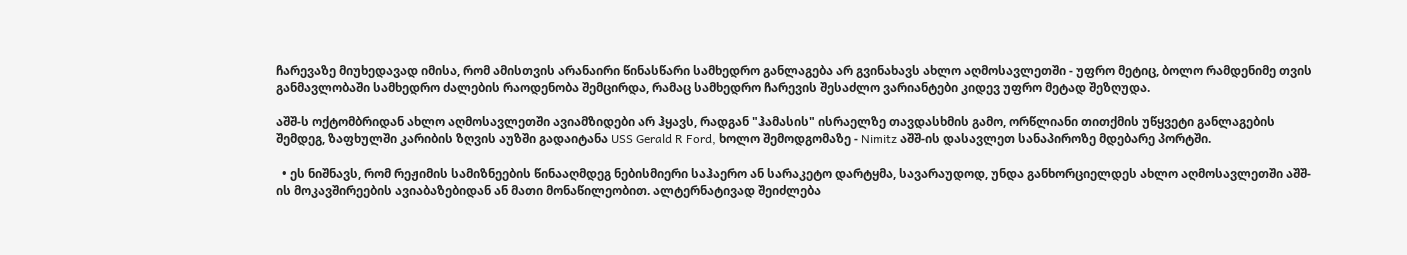ჩარევაზე მიუხედავად იმისა, რომ ამისთვის არანაირი წინასწარი სამხედრო განლაგება არ გვინახავს ახლო აღმოსავლეთში - უფრო მეტიც, ბოლო რამდენიმე თვის განმავლობაში სამხედრო ძალების რაოდენობა შემცირდა, რამაც სამხედრო ჩარევის შესაძლო ვარიანტები კიდევ უფრო მეტად შეზღუდა.

აშშ-ს ოქტომბრიდან ახლო აღმოსავლეთში ავიამზიდები არ ჰყავს, რადგან "ჰამასის" ისრაელზე თავდასხმის გამო, ორწლიანი თითქმის უწყვეტი განლაგების შემდეგ, ზაფხულში კარიბის ზღვის აუზში გადაიტანა USS Gerald R Ford, ხოლო შემოდგომაზე - Nimitz აშშ-ის დასავლეთ სანაპიროზე მდებარე პორტში.

  • ეს ნიშნავს, რომ რეჟიმის სამიზნეების წინააღმდეგ ნებისმიერი საჰაერო ან სარაკეტო დარტყმა, სავარაუდოდ, უნდა განხორციელდეს ახლო აღმოსავლეთში აშშ-ის მოკავშირეების ავიაბაზებიდან ან მათი მონაწილეობით. ალტერნატივად შეიძლება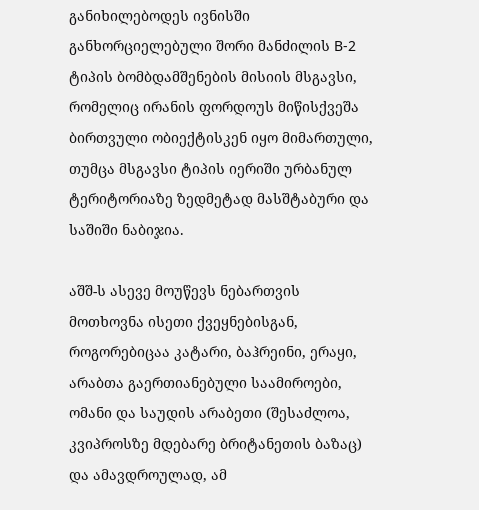განიხილებოდეს ივნისში განხორციელებული შორი მანძილის B-2 ტიპის ბომბდამშენების მისიის მსგავსი, რომელიც ირანის ფორდოუს მიწისქვეშა ბირთვული ობიექტისკენ იყო მიმართული, თუმცა მსგავსი ტიპის იერიში ურბანულ ტერიტორიაზე ზედმეტად მასშტაბური და საშიში ნაბიჯია.

აშშ-ს ასევე მოუწევს ნებართვის მოთხოვნა ისეთი ქვეყნებისგან, როგორებიცაა კატარი, ბაჰრეინი, ერაყი, არაბთა გაერთიანებული საამიროები, ომანი და საუდის არაბეთი (შესაძლოა, კვიპროსზე მდებარე ბრიტანეთის ბაზაც) და ამავდროულად, ამ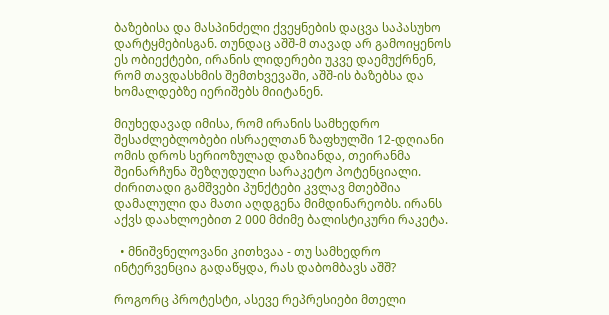ბაზებისა და მასპინძელი ქვეყნების დაცვა საპასუხო დარტყმებისგან. თუნდაც აშშ-მ თავად არ გამოიყენოს ეს ობიექტები, ირანის ლიდერები უკვე დაემუქრნენ, რომ თავდასხმის შემთხვევაში, აშშ-ის ბაზებსა და ხომალდებზე იერიშებს მიიტანენ.

მიუხედავად იმისა, რომ ირანის სამხედრო შესაძლებლობები ისრაელთან ზაფხულში 12-დღიანი ომის დროს სერიოზულად დაზიანდა, თეირანმა შეინარჩუნა შეზღუდული სარაკეტო პოტენციალი. ძირითადი გამშვები პუნქტები კვლავ მთებშია დამალული და მათი აღდგენა მიმდინარეობს. ირანს აქვს დაახლოებით 2 000 მძიმე ბალისტიკური რაკეტა.

  • მნიშვნელოვანი კითხვაა - თუ სამხედრო ინტერვენცია გადაწყდა, რას დაბომბავს აშშ?

როგორც პროტესტი, ასევე რეპრესიები მთელი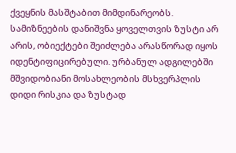ქვეყნის მასშტაბით მიმდინარეობს. სამიზნეების დანიშვნა ყოველთვის ზუსტი არ არის, ობიექტები შეიძლება არასწორად იყოს იდენტიფიცირებული. ურბანულ ადგილებში მშვიდობიანი მოსახლეობის მსხვერპლის დიდი რისკია და ზუსტად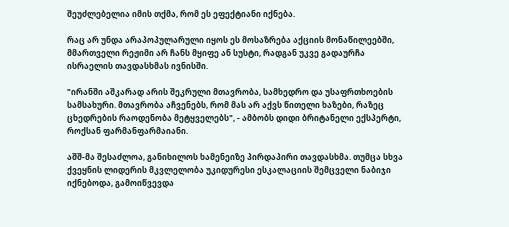შეუძლებელია იმის თქმა, რომ ეს ეფექტიანი იქნება.

რაც არ უნდა არაპოპულარული იყოს ეს მოსაზრება აქციის მონაწილეებში, მმართველი რეჟიმი არ ჩანს მყიფე ან სუსტი, რადგან უკვე გადაურჩა ისრაელის თავდასხმას ივნისში.

"ირანში აშკარად არის შეკრული მთავრობა, სამხედრო და უსაფრთხოების სამსახური. მთავრობა აჩვენებს, რომ მას არ აქვს წითელი ხაზები, რაზეც ცხედრების რაოდენობა მეტყველებს", - ამბობს დიდი ბრიტანელი ექსპერტი, როქსან ფარმანფარმაიანი.

აშშ-მა შესაძლოა, განიხილოს ხამენეიზე პირდაპირი თავდასხმა. თუმცა სხვა ქვეყნის ლიდერის მკვლელობა უკიდურესი ესკალაციის შემცველი ნაბიჯი იქნებოდა, გამოიწვევდა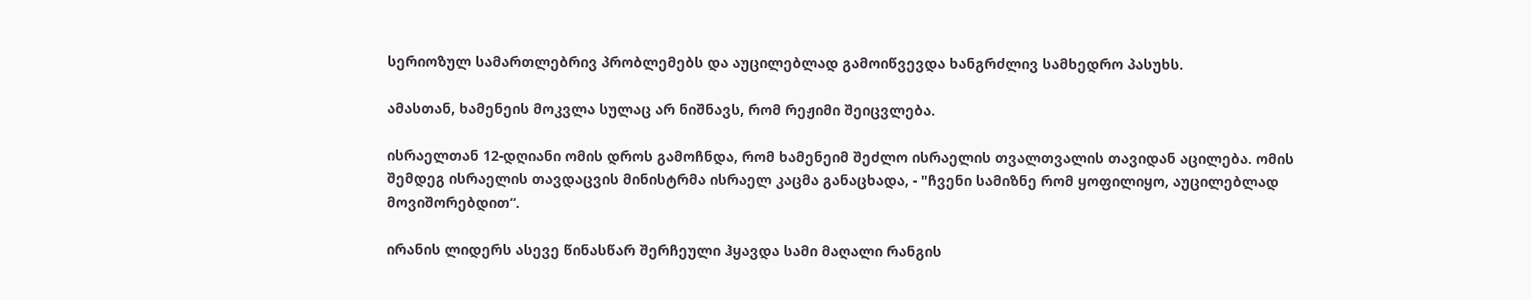სერიოზულ სამართლებრივ პრობლემებს და აუცილებლად გამოიწვევდა ხანგრძლივ სამხედრო პასუხს.

ამასთან, ხამენეის მოკვლა სულაც არ ნიშნავს, რომ რეჟიმი შეიცვლება.

ისრაელთან 12-დღიანი ომის დროს გამოჩნდა, რომ ხამენეიმ შეძლო ისრაელის თვალთვალის თავიდან აცილება. ომის შემდეგ ისრაელის თავდაცვის მინისტრმა ისრაელ კაცმა განაცხადა, - "ჩვენი სამიზნე რომ ყოფილიყო, აუცილებლად მოვიშორებდით“.

ირანის ლიდერს ასევე წინასწარ შერჩეული ჰყავდა სამი მაღალი რანგის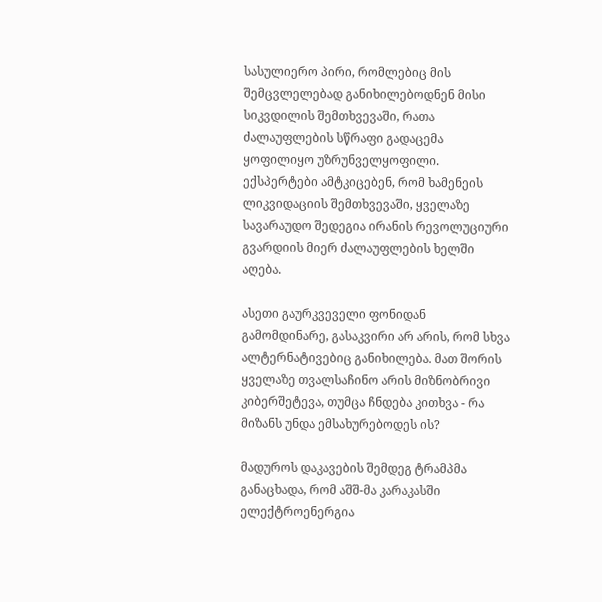სასულიერო პირი, რომლებიც მის შემცვლელებად განიხილებოდნენ მისი სიკვდილის შემთხვევაში, რათა ძალაუფლების სწრაფი გადაცემა ყოფილიყო უზრუნველყოფილი. ექსპერტები ამტკიცებენ, რომ ხამენეის ლიკვიდაციის შემთხვევაში, ყველაზე სავარაუდო შედეგია ირანის რევოლუციური გვარდიის მიერ ძალაუფლების ხელში აღება.

ასეთი გაურკვეველი ფონიდან გამომდინარე, გასაკვირი არ არის, რომ სხვა ალტერნატივებიც განიხილება. მათ შორის ყველაზე თვალსაჩინო არის მიზნობრივი კიბერშეტევა, თუმცა ჩნდება კითხვა - რა მიზანს უნდა ემსახურებოდეს ის?

მადუროს დაკავების შემდეგ ტრამპმა განაცხადა, რომ აშშ-მა კარაკასში ელექტროენერგია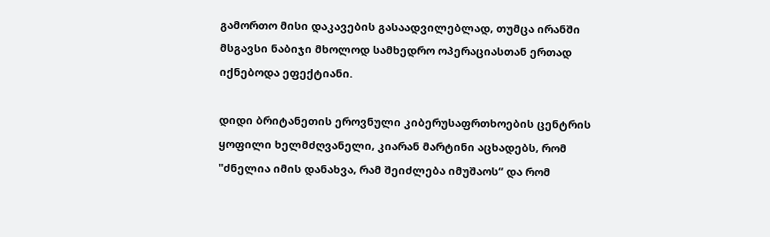გამორთო მისი დაკავების გასაადვილებლად, თუმცა ირანში მსგავსი ნაბიჯი მხოლოდ სამხედრო ოპერაციასთან ერთად იქნებოდა ეფექტიანი.

დიდი ბრიტანეთის ეროვნული კიბერუსაფრთხოების ცენტრის ყოფილი ხელმძღვანელი, კიარან მარტინი აცხადებს, რომ "ძნელია იმის დანახვა, რამ შეიძლება იმუშაოს“ და რომ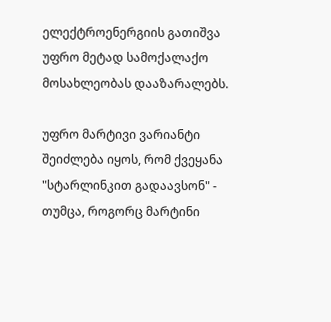ელექტროენერგიის გათიშვა უფრო მეტად სამოქალაქო მოსახლეობას დააზარალებს.

უფრო მარტივი ვარიანტი შეიძლება იყოს, რომ ქვეყანა "სტარლინკით გადაავსონ" - თუმცა, როგორც მარტინი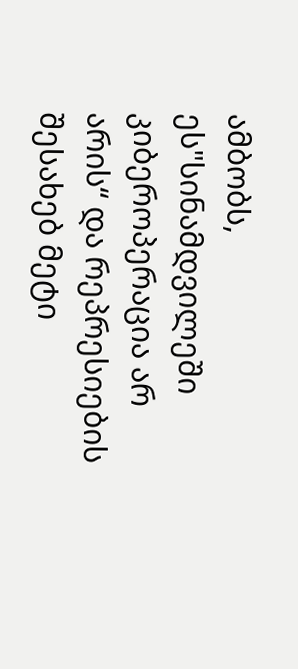ამბობს, ეს"სინამდვილეში კიბეროპერაცია არ არის“ და რეპრესიების შესახებ მეტი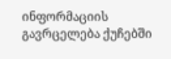ინფორმაციის გავრცელება ქუჩებში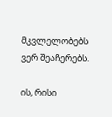მკვლელობებს ვერ შეაჩერებს.

ის, რისი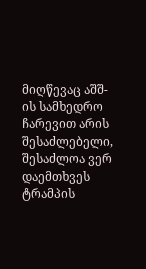მიღწევაც აშშ-ის სამხედრო ჩარევით არის შესაძლებელი, შესაძლოა ვერ დაემთხვეს ტრამპის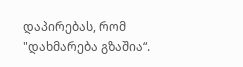დაპირებას, რომ "დახმარება გზაშია“.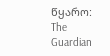წყარო: The Guardian